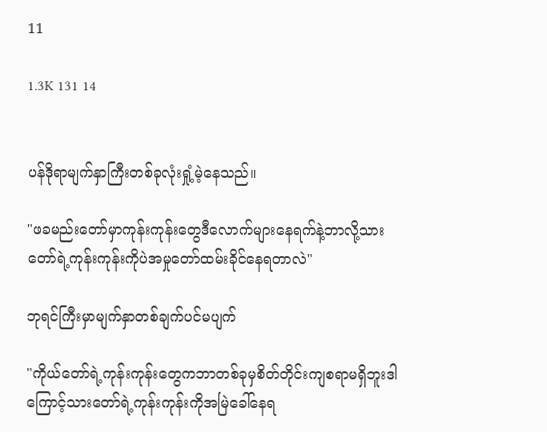11

1.3K 131 14


ပန်ဒိုရာမျက်နှာကြီးတစ်ခုလုံးရှုံ့မဲ့နေသည်။

"ဖခမည်းတော်မှာကုန်းကုန်းတွေဒီလောက်များနေရက်နဲ့ဘာလို့သားတော်ရဲ့ကုန်းကုန်းကိုပဲအမှုတော်ထမ်းခိုင်နေရတာလဲ"

ဘုရင်ကြီးမှာမျက်နှာတစ်ချက်ပင်မပျက်

"ကိုယ်တော်ရဲ့ကုန်းကုန်းတွေကဘာတစ်ခုမှစိတ်တိုင်းကျစရာမရှိဘူးဒါကြောင့်သားတော်ရဲ့ကုန်းကုန်းကိုအမြဲခေါ်နေရ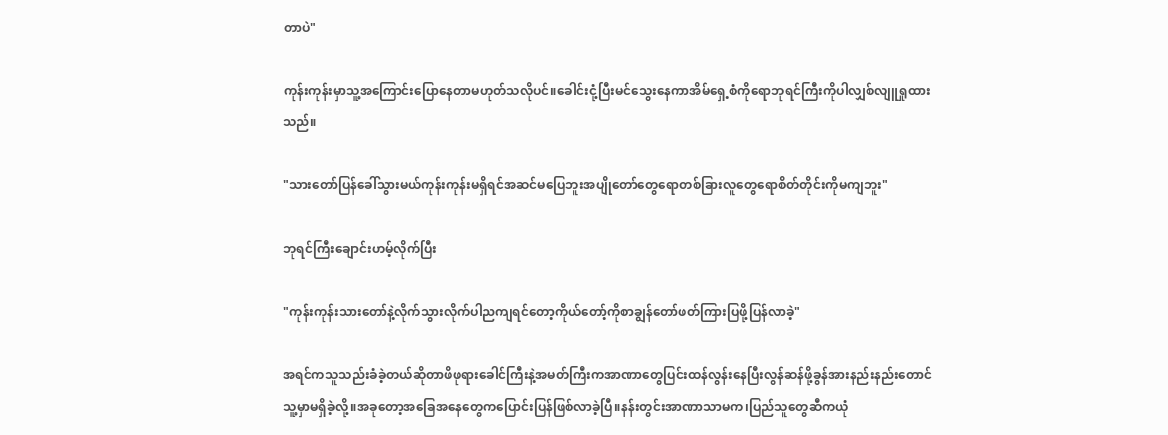တာပဲ"

ကုန်းကုန်းမှာသူ့အကြောင်းပြောနေတာမဟုတ်သလိုပင်။ခေါင်းငုံ့ပြီးမင်သွေးနေကာအိမ်ရှေ့စံကိုရောဘုရင်ကြီးကိုပါလျှစ်လျူရှုထားသည်။

"သားတော်ပြန်ခေါ်သွားမယ်ကုန်းကုန်းမရှိရင်အဆင်မပြေဘူးအပျိုတော်တွေရောတစ်ခြားလူတွေရောစိတ်တိုင်းကိုမကျဘူး"

ဘုရင်ကြီးချောင်းဟမ့်လိုက်ပြီး

"ကုန်းကုန်းသားတော်နဲ့လိုက်သွားလိုက်ပါညကျရင်တော့ကိုယ်တော့်ကိုစာချွန်တော်ဖတ်ကြားပြဖို့ပြန်လာခဲ့"

အရင်ကသူသည်းခံခဲ့တယ်ဆိုတာဖိဖုရားခေါင်ကြီးနဲ့အမတ်ကြီးကအာဏာတွေပြင်းထန်လွန်းနေပြီးလွန်ဆန်ဖို့ခွန်အားနည်းနည်းတောင်သူ့မှာမရှိခဲ့လို့။အခုတော့အခြေအနေတွေကပြောင်းပြန်ဖြစ်လာခဲ့ပြီ။နန်းတွင်းအာဏာသာမက၊ပြည်သူတွေဆီကယုံ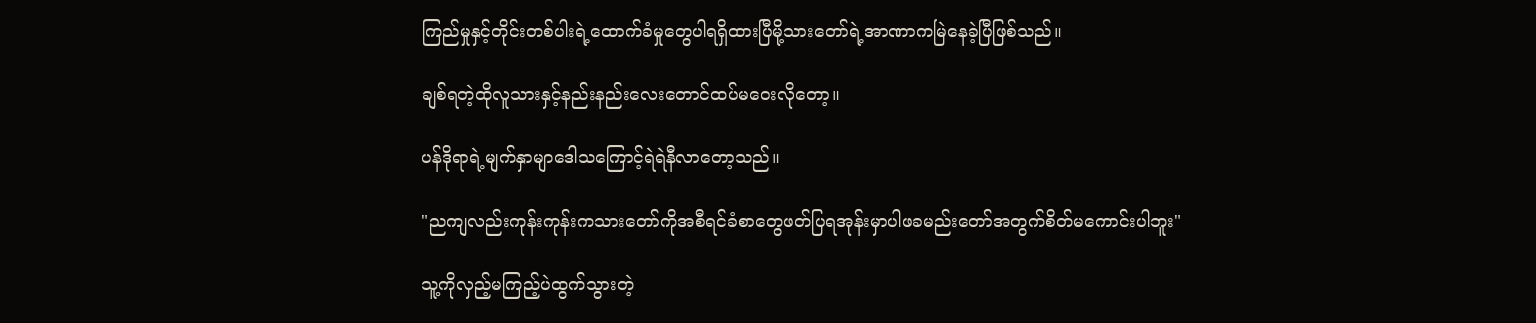ကြည်မှုနှင့်တိုင်းတစ်ပါးရဲ့ထောက်ခံမှုတွေပါရရှိထားပြီမို့သားတော်ရဲ့အာဏာကမြဲနေခဲ့ပြီဖြစ်သည်။

ချစ်ရတဲ့ထိုလူသားနှင့်နည်းနည်းလေးတောင်ထပ်မဝေးလိုတော့။

ပန်ဒိုရာရဲ့မျက်နှာမျာဒေါသကြောင့်ရဲရဲနီလာတော့သည်။

"ညကျလည်းကုန်းကုန်းကသားတော်ကိုအစီရင်ခံစာတွေဖတ်ပြရအုန်းမှာပါဖခမည်းတော်အတွက်စိတ်မကောင်းပါဘူး"

သူ့ကိုလှည့်မကြည့်ပဲထွက်သွားတဲ့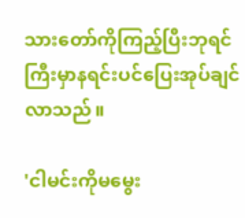သားတော်ကိုကြည့်ပြီးဘုရင်ကြီးမှာနရင်းပင်ပြေးအုပ်ချင်လာသည်။

'ငါမင်းကိုမမွေး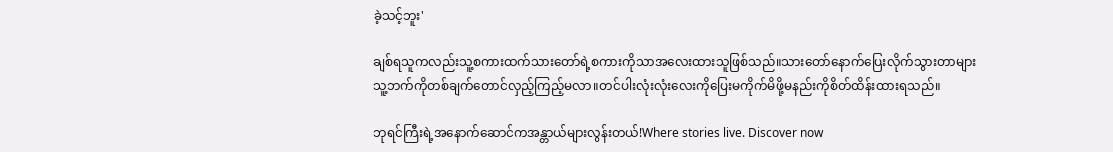ခဲ့သင့်ဘူး'

ချစ်ရသူကလည်းသူ့စကားထက်သားတော်ရဲ့စကားကိုသာအလေးထားသူဖြစ်သည်။သားတော်နောက်ပြေးလိုက်သွားတာများသူ့ဘက်ကိုတစ်ချက်တောင်လှည့်ကြည့်မလာ။တင်ပါးလုံးလုံးလေးကိုပြေးမကိုက်မိဖို့မနည်းကိုစိတ်ထိန်းထားရသည်။

ဘုရင်ကြီးရဲ့အနောက်ဆောင်ကအန္တာယ်များလွန်းတယ်!Where stories live. Discover now